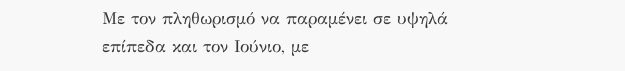Με τον πληθωρισμό να παραμένει σε υψηλά επίπεδα και τον Ιούνιο, με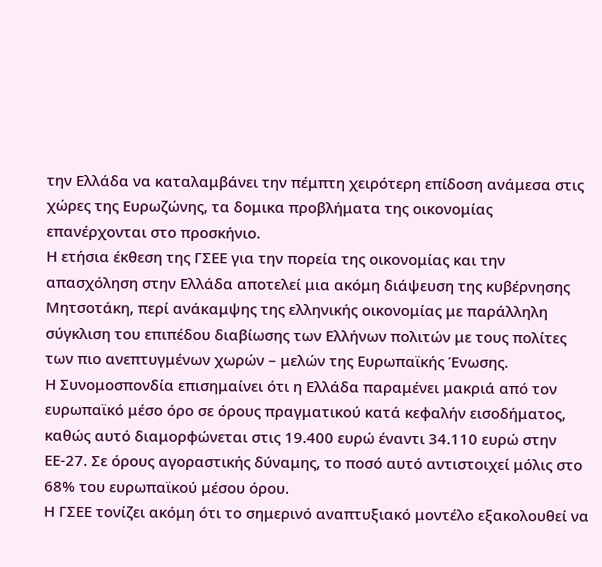την Ελλάδα να καταλαμβάνει την πέμπτη χειρότερη επίδοση ανάμεσα στις χώρες της Ευρωζώνης, τα δομικα προβλήματα της οικονομίας επανέρχονται στο προσκήνιο.
Η ετήσια έκθεση της ΓΣΕΕ για την πορεία της οικονομίας και την απασχόληση στην Ελλάδα αποτελεί μια ακόμη διάψευση της κυβέρνησης Μητσοτάκη, περί ανάκαμψης της ελληνικής οικονομίας με παράλληλη σύγκλιση του επιπέδου διαβίωσης των Ελλήνων πολιτών με τους πολίτες των πιο ανεπτυγμένων χωρών – μελών της Ευρωπαϊκής Ένωσης.
Η Συνομοσπονδία επισημαίνει ότι η Ελλάδα παραμένει μακριά από τον ευρωπαϊκό μέσο όρο σε όρους πραγματικού κατά κεφαλήν εισοδήματος, καθώς αυτό διαμορφώνεται στις 19.400 ευρώ έναντι 34.110 ευρώ στην ΕΕ-27. Σε όρους αγοραστικής δύναμης, το ποσό αυτό αντιστοιχεί μόλις στο 68% του ευρωπαϊκού μέσου όρου.
Η ΓΣΕΕ τονίζει ακόμη ότι το σημερινό αναπτυξιακό μοντέλο εξακολουθεί να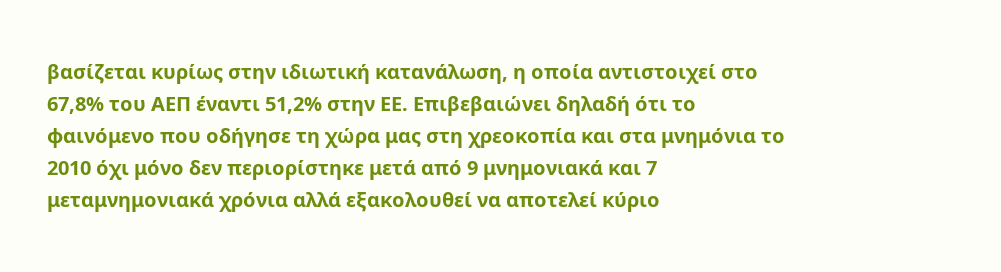βασίζεται κυρίως στην ιδιωτική κατανάλωση, η οποία αντιστοιχεί στο 67,8% του ΑΕΠ έναντι 51,2% στην ΕΕ. Επιβεβαιώνει δηλαδή ότι το φαινόμενο που οδήγησε τη χώρα μας στη χρεοκοπία και στα μνημόνια το 2010 όχι μόνο δεν περιορίστηκε μετά από 9 μνημονιακά και 7 μεταμνημονιακά χρόνια αλλά εξακολουθεί να αποτελεί κύριο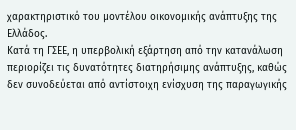χαρακτηριστικό του μοντέλου οικονομικής ανάπτυξης της Ελλάδος.
Κατά τη ΓΣΕΕ, η υπερβολική εξάρτηση από την κατανάλωση περιορίζει τις δυνατότητες διατηρήσιμης ανάπτυξης, καθώς δεν συνοδεύεται από αντίστοιχη ενίσχυση της παραγωγικής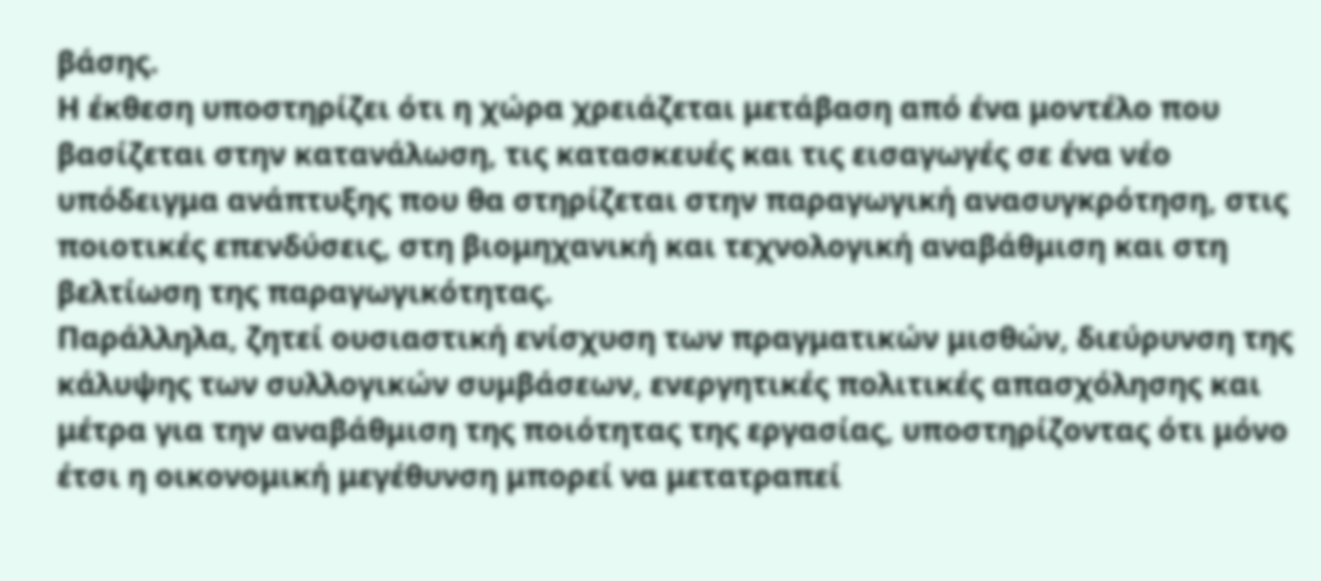βάσης.
Η έκθεση υποστηρίζει ότι η χώρα χρειάζεται μετάβαση από ένα μοντέλο που βασίζεται στην κατανάλωση, τις κατασκευές και τις εισαγωγές σε ένα νέο υπόδειγμα ανάπτυξης που θα στηρίζεται στην παραγωγική ανασυγκρότηση, στις ποιοτικές επενδύσεις, στη βιομηχανική και τεχνολογική αναβάθμιση και στη βελτίωση της παραγωγικότητας.
Παράλληλα, ζητεί ουσιαστική ενίσχυση των πραγματικών μισθών, διεύρυνση της κάλυψης των συλλογικών συμβάσεων, ενεργητικές πολιτικές απασχόλησης και μέτρα για την αναβάθμιση της ποιότητας της εργασίας, υποστηρίζοντας ότι μόνο έτσι η οικονομική μεγέθυνση μπορεί να μετατραπεί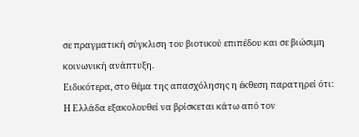σε πραγματική σύγκλιση του βιοτικού επιπέδου και σε βιώσιμη κοινωνική ανάπτυξη.
Ειδικότερα, στο θέμα της απασχόλησης η έκθεση παρατηρεί ότι:
Η Ελλάδα εξακολουθεί να βρίσκεται κάτω από τον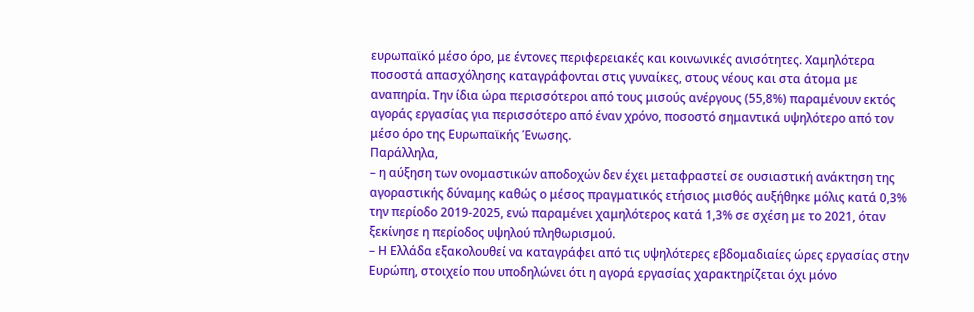ευρωπαϊκό μέσο όρο, με έντονες περιφερειακές και κοινωνικές ανισότητες. Χαμηλότερα ποσοστά απασχόλησης καταγράφονται στις γυναίκες, στους νέους και στα άτομα με αναπηρία. Την ίδια ώρα περισσότεροι από τους μισούς ανέργους (55,8%) παραμένουν εκτός αγοράς εργασίας για περισσότερο από έναν χρόνο, ποσοστό σημαντικά υψηλότερο από τον μέσο όρο της Ευρωπαϊκής Ένωσης.
Παράλληλα,
– η αύξηση των ονομαστικών αποδοχών δεν έχει μεταφραστεί σε ουσιαστική ανάκτηση της αγοραστικής δύναμης καθώς ο μέσος πραγματικός ετήσιος μισθός αυξήθηκε μόλις κατά 0,3% την περίοδο 2019-2025, ενώ παραμένει χαμηλότερος κατά 1,3% σε σχέση με το 2021, όταν ξεκίνησε η περίοδος υψηλού πληθωρισμού.
– Η Ελλάδα εξακολουθεί να καταγράφει από τις υψηλότερες εβδομαδιαίες ώρες εργασίας στην Ευρώπη, στοιχείο που υποδηλώνει ότι η αγορά εργασίας χαρακτηρίζεται όχι μόνο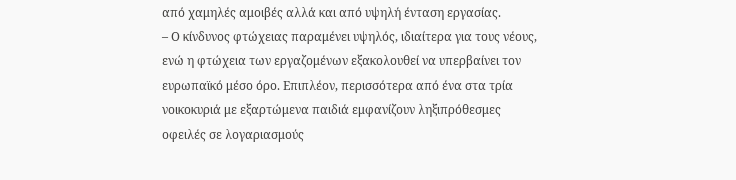από χαμηλές αμοιβές αλλά και από υψηλή ένταση εργασίας.
– Ο κίνδυνος φτώχειας παραμένει υψηλός, ιδιαίτερα για τους νέους, ενώ η φτώχεια των εργαζομένων εξακολουθεί να υπερβαίνει τον ευρωπαϊκό μέσο όρο. Επιπλέον, περισσότερα από ένα στα τρία νοικοκυριά με εξαρτώμενα παιδιά εμφανίζουν ληξιπρόθεσμες οφειλές σε λογαριασμούς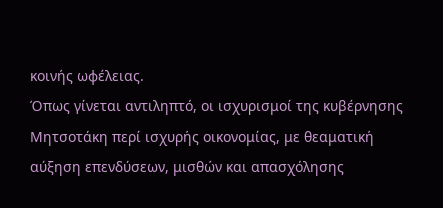κοινής ωφέλειας.
Όπως γίνεται αντιληπτό, οι ισχυρισμοί της κυβέρνησης Μητσοτάκη περί ισχυρής οικονομίας, με θεαματική αύξηση επενδύσεων, μισθών και απασχόλησης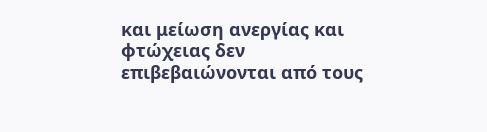και μείωση ανεργίας και φτώχειας δεν επιβεβαιώνονται από τους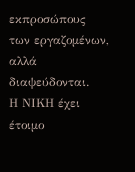εκπροσώπους των εργαζομένων, αλλά διαψεύδονται.
Η ΝΙΚΗ έχει έτοιμο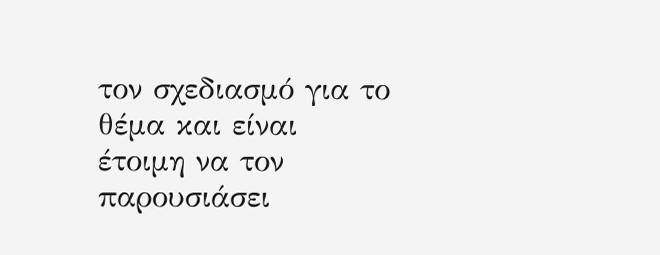τον σχεδιασμό για το θέμα και είναι έτοιμη να τον παρουσιάσει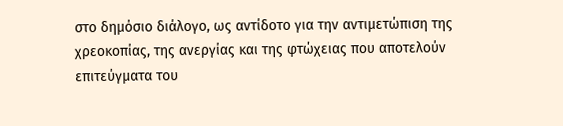στο δημόσιο διάλογο, ως αντίδοτο για την αντιμετώπιση της χρεοκοπίας, της ανεργίας και της φτώχειας που αποτελούν επιτεύγματα του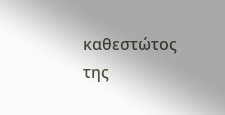καθεστώτος της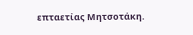επταετίας Μητσοτάκη.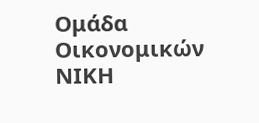Ομάδα Οικονομικών ΝΙΚΗ